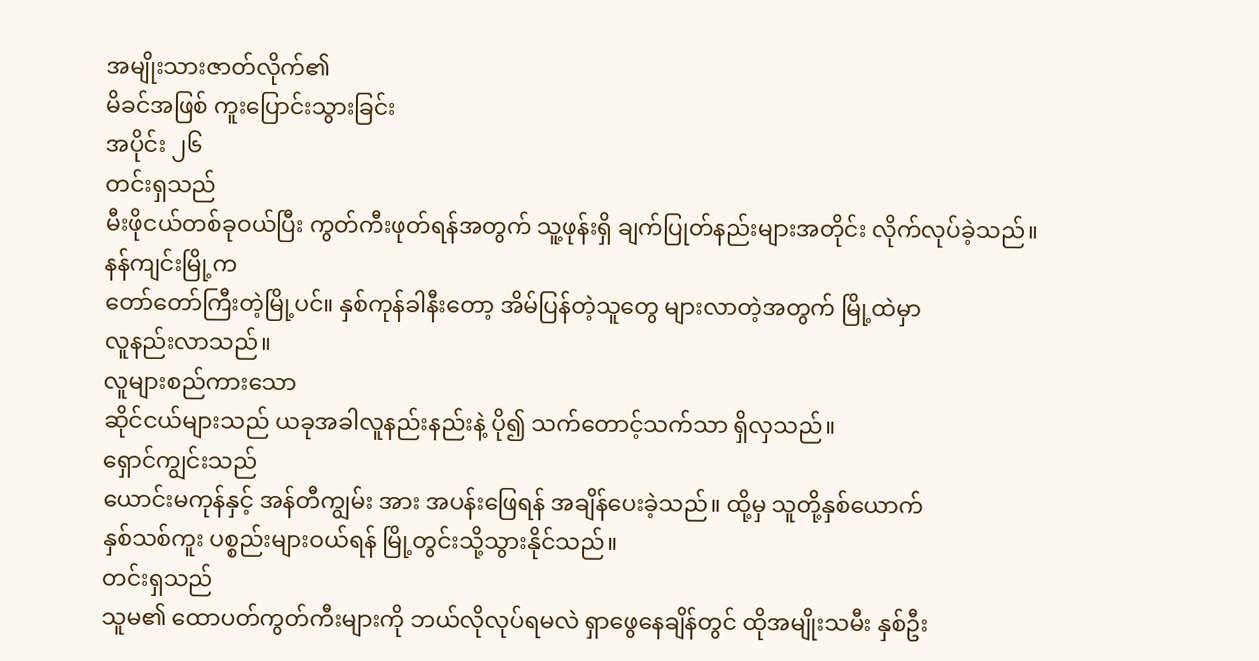အမျိုးသားဇာတ်လိုက်၏
မိခင်အဖြစ် ကူးပြောင်းသွားခြင်း
အပိုင်း ၂၆
တင်းရှသည်
မီးဖိုငယ်တစ်ခုဝယ်ပြီး ကွတ်ကီးဖုတ်ရန်အတွက် သူ့ဖုန်းရှိ ချက်ပြုတ်နည်းများအတိုင်း လိုက်လုပ်ခဲ့သည်။
နန်ကျင်းမြို့က
တော်တော်ကြီးတဲ့မြို့ပင်။ နှစ်ကုန်ခါနီးတော့ အိမ်ပြန်တဲ့သူတွေ များလာတဲ့အတွက် မြို့ထဲမှာ
လူနည်းလာသည်။
လူများစည်ကားသော
ဆိုင်ငယ်များသည် ယခုအခါလူနည်းနည်းနဲ့ ပို၍ သက်တောင့်သက်သာ ရှိလှသည်။
ရှောင်ကျွင်းသည်
ယောင်းမကုန်နှင့် အန်တီကျွမ်း အား အပန်းဖြေရန် အချိန်ပေးခဲ့သည်။ ထို့မှ သူတို့နှစ်ယောက်
နှစ်သစ်ကူး ပစ္စည်းများဝယ်ရန် မြို့တွင်းသို့သွားနိုင်သည်။
တင်းရှသည်
သူမ၏ ထောပတ်ကွတ်ကီးများကို ဘယ်လိုလုပ်ရမလဲ ရှာဖွေနေချိန်တွင် ထိုအမျိုးသမီး နှစ်ဦး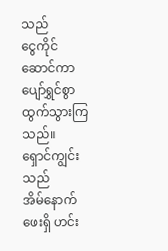သည်
ငွေကိုင်ဆောင်ကာ ပျော်ရွှင်စွာ ထွက်သွားကြသည်။
ရှောင်ကျွင်းသည်
အိမ်နောက်ဖေးရှိ ဟင်း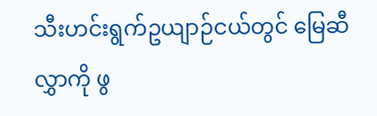သီးဟင်းရွက်ဥယျာဉ်ငယ်တွင် မြေဆီလွှာကို ဖွ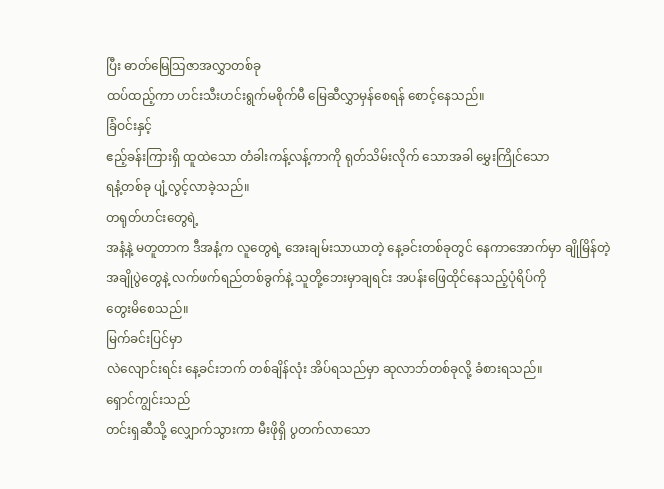ပြီး ဓာတ်မြေသြဇာအလွှာတစ်ခု
ထပ်ထည့်ကာ ဟင်းသီးဟင်းရွက်မစိုက်မီ မြေဆီလွှာမှန်စေရန် စောင့်နေသည်။
ခြံဝင်းနှင့်
ဧည့်ခန်းကြားရှိ ထူထဲသော တံခါးကန့်လန့်ကာကို ရုတ်သိမ်းလိုက် သောအခါ မွှေးကြိုင်သော
ရနံ့တစ်ခု ပျံ့လွင့်လာခဲ့သည်။
တရုတ်ဟင်းတွေရဲ့
အနံ့နဲ့ မတူတာက ဒီအနံ့က လူတွေရဲ့ အေးချမ်းသာယာတဲ့ နေ့ခင်းတစ်ခုတွင် နေကာအောက်မှာ ချိုမြိန်တဲ့
အချိုပွဲတွေနဲ့ လက်ဖက်ရည်တစ်ခွက်နဲ့ သူတို့ဘေးမှာချရင်း အပန်းဖြေထိုင်နေသည့်ပုံရိပ်ကို
တွေးမိစေသည်။
မြက်ခင်းပြင်မှာ
လဲလျောင်းရင်း နေ့ခင်းဘက် တစ်ချိန်လုံး အိပ်ရသည်မှာ ဆုလာဘ်တစ်ခုလို့ ခံစားရသည်။
ရှောင်ကျွင်းသည်
တင်းရှဆီသို့ လျှောက်သွားကာ မီးဖိုရှိ ပွတက်လာသော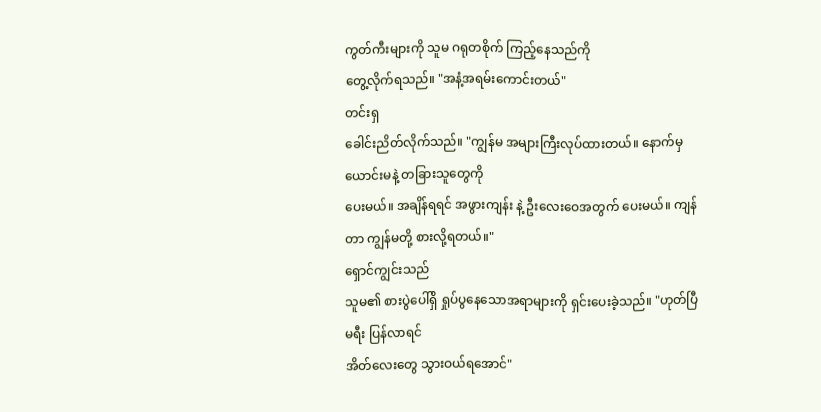ကွတ်ကီးများကို သူမ ဂရုတစိုက် ကြည့်နေသည်ကို
တွေ့လိုက်ရသည်။ "အနံ့အရမ်းကောင်းတယ်"
တင်းရှ
ခေါင်းညိတ်လိုက်သည်။ "ကျွန်မ အများကြီးလုပ်ထားတယ်။ နောက်မှ ယောင်းမနဲ့ တခြားသူတွေကို
ပေးမယ်။ အချိန်ရရင် အဖွားကျန်း နဲ့ ဦးလေးဝေအတွက် ပေးမယ်။ ကျန်တာ ကျွန်မတို့ စားလို့ရတယ်။"
ရှောင်ကျွင်းသည်
သူမ၏ စားပွဲပေါ်ရှိ ရှုပ်ပွနေသောအရာများကို ရှင်းပေးခဲ့သည်။ "ဟုတ်ပြီ မရီး ပြန်လာရင်
အိတ်လေးတွေ သွားဝယ်ရအောင်"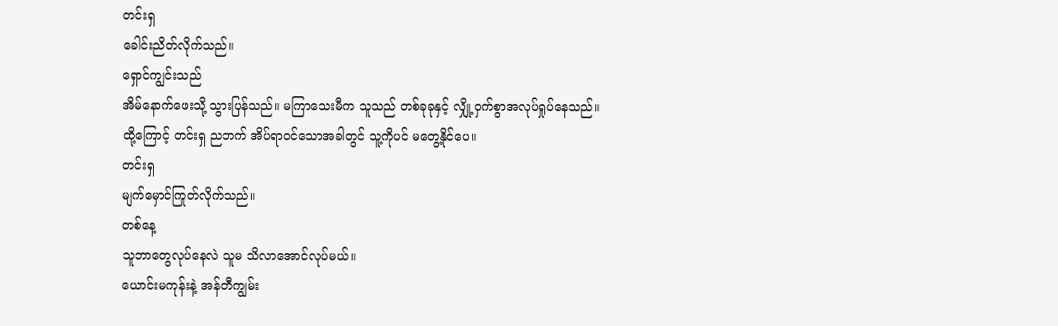တင်းရှ
ခေါင်းညိတ်လိုက်သည်။
ရှောင်ကျွင်းသည်
အိမ်နောက်ဖေးသို့ သွားပြန်သည်။ မကြာသေးမီက သူသည် တစ်ခုခုနှင့် လျှို့ဝှက်စွာအလုပ်ရှုပ်နေသည်။
ထို့ကြောင့် တင်းရှ ညဘက် အိပ်ရာဝင်သောအခါတွင် သူ့ကိုပင် မတွေ့နိုင်ပေ။
တင်းရှ
မျက်မှောင်ကြုတ်လိုက်သည်။
တစ်နေ့
သူဘာတွေလုပ်နေလဲ သူမ သိလာအောင်လုပ်မယ်။
ယောင်းမကုန်းနဲ့ အန်တီကျွမ်း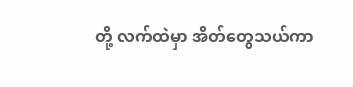တို့ လက်ထဲမှာ အိတ်တွေသယ်ကာ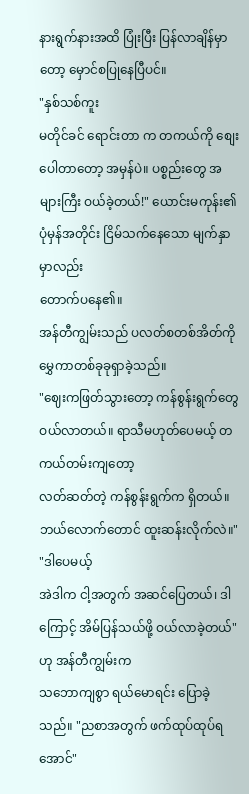နားရွက်နားအထိ ပြုံးပြီး ပြန်လာချိန်မှာတော့ မှောင်စပြုနေပြီပင်။
"နှစ်သစ်ကူး
မတိုင်ခင် ရောင်းတာ က တကယ်ကို စျေးပေါတာတော့ အမှန်ပဲ။ ပစ္စည်းတွေ အများကြီး ဝယ်ခဲ့တယ်!" ယောင်းမကုန်း၏ ပုံမှန်အတိုင်း ငြိမ်သက်နေသော မျက်နှာမှာလည်း
တောက်ပနေ၏။
အန်တီကျွမ်းသည် ပလတ်စတစ်အိတ်ကို မွှေကာတစ်ခုခုရှာခဲ့သည်။
"ဈေးကဖြတ်သွားတော့ ကန်စွန်းရွက်တွေ ဝယ်လာတယ်။ ရာသီမဟုတ်ပေမယ့် တကယ်တမ်းကျတော့
လတ်ဆတ်တဲ့ ကန်စွန်းရွက်က ရှိတယ်။ ဘယ်လောက်တောင် ထူးဆန်းလိုက်လဲ။"
"ဒါပေမယ့်
အဲဒါက ငါ့အတွက် အဆင်ပြေတယ်၊ ဒါကြောင့် အိမ်ပြန်သယ်ဖို့ ဝယ်လာခဲ့တယ်" ဟု အန်တီကျွမ်းက
သဘောကျစွာ ရယ်မောရင်း ပြောခဲ့သည်။ "ညစာအတွက် ဖက်ထုပ်ထုပ်ရအောင်"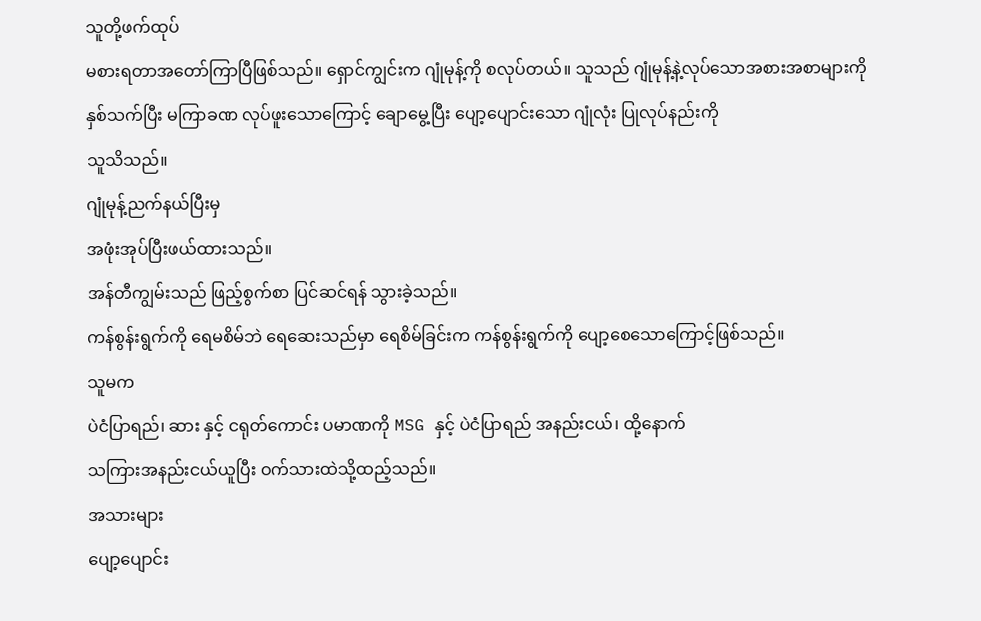သူတို့ဖက်ထုပ်
မစားရတာအတော်ကြာပြီဖြစ်သည်။ ရှောင်ကျွင်းက ဂျုံမုန့်ကို စလုပ်တယ်။ သူသည် ဂျုံမုန့်နဲ့လုပ်သောအစားအစာများကို
နှစ်သက်ပြီး မကြာခဏ လုပ်ဖူးသောကြောင့် ချောမွေ့ပြီး ပျော့ပျောင်းသော ဂျုံလုံး ပြုလုပ်နည်းကို
သူသိသည်။
ဂျုံမုန့်ညက်နယ်ပြီးမှ
အဖုံးအုပ်ပြီးဖယ်ထားသည်။
အန်တီကျွမ်းသည် ဖြည့်စွက်စာ ပြင်ဆင်ရန် သွားခဲ့သည်။
ကန်စွန်းရွက်ကို ရေမစိမ်ဘဲ ရေဆေးသည်မှာ ရေစိမ်ခြင်းက ကန်စွန်းရွက်ကို ပျော့စေသောကြောင့်ဖြစ်သည်။
သူမက
ပဲငံပြာရည်၊ ဆား နှင့် ငရုတ်ကောင်း ပမာဏကို MSG နှင့် ပဲငံပြာရည် အနည်းငယ်၊ ထို့နောက်
သကြားအနည်းငယ်ယူပြီး ဝက်သားထဲသို့ထည့်သည်။
အသားများ
ပျော့ပျောင်း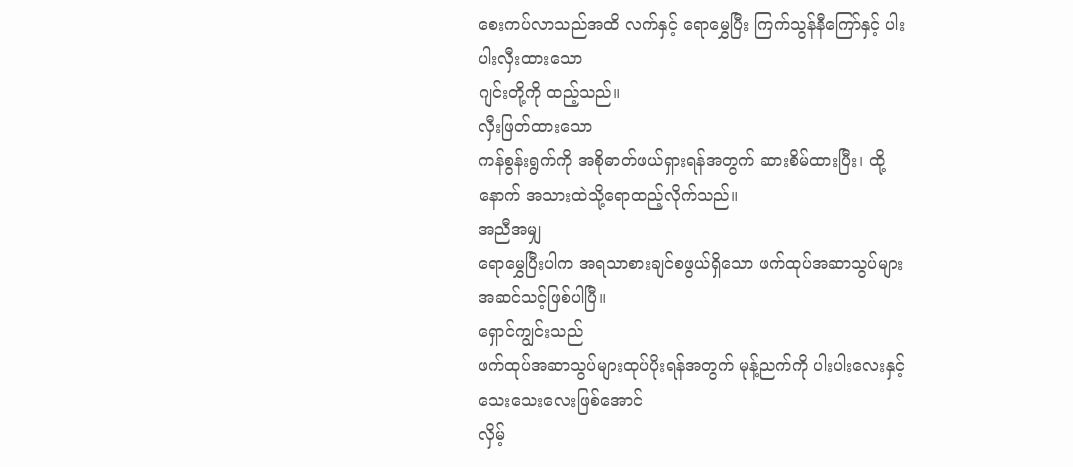စေးကပ်လာသည်အထိ လက်နှင့် ရောမွှေပြီး ကြက်သွန်နီကြော်နှင့် ပါးပါးလှီးထားသော
ဂျင်းတို့ကို ထည့်သည်။
လှီးဖြတ်ထားသော
ကန်စွန်းရွက်ကို အစိုဓာတ်ဖယ်ရှားရန်အတွက် ဆားစိမ်ထားပြီး၊ ထို့နောက် အသားထဲသို့ရောထည့်လိုက်သည်။
အညီအမျှ
ရောမွှေပြီးပါက အရသာစားချင်စဖွယ်ရှိသော ဖက်ထုပ်အဆာသွပ်များ အဆင်သင့်ဖြစ်ပါပြီ။
ရှောင်ကျွင်းသည်
ဖက်ထုပ်အဆာသွပ်များထုပ်ပိုးရန်အတွက် မုန့်ညက်ကို ပါးပါးလေးနှင့် သေးသေးလေးဖြစ်အောင်
လှိမ့်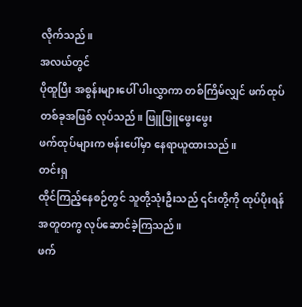လိုက်သည်။
အလယ်တွင်
ပိုထူပြီး အစွန်းများပေါ် ပါးလွှာကာ တစ်ကြိမ်လျှင် ဖက်ထုပ်တစ်ခုအဖြစ် လုပ်သည်။ ဖြူဖြူဖွေးဖွေး
ဖက်ထုပ်များက ဗန်းပေါ်မှာ နေရာယူထားသည်။
တင်းရှ
ထိုင်ကြည့်နေစဉ်တွင် သူတို့သုံးဦးသည် ၎င်းတို့ကို ထုပ်ပိုးရန် အတူတကွ လုပ်ဆောင်ခဲ့ကြသည်။
ဖက်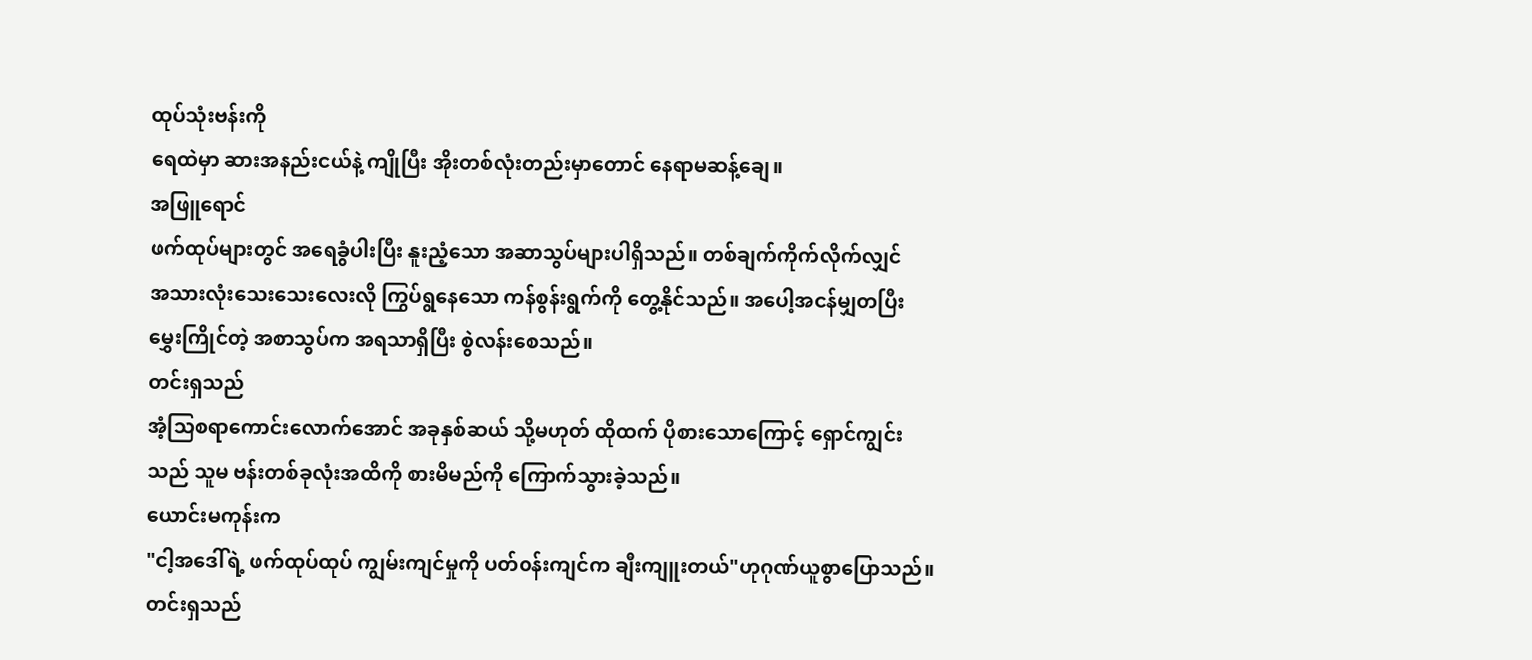ထုပ်သုံးဗန်းကို
ရေထဲမှာ ဆားအနည်းငယ်နဲ့ ကျိုပြီး အိုးတစ်လုံးတည်းမှာတောင် နေရာမဆန့်ချေ။
အဖြူရောင်
ဖက်ထုပ်များတွင် အရေခွံပါးပြီး နူးညံ့သော အဆာသွပ်များပါရှိသည်။ တစ်ချက်ကိုက်လိုက်လျှင်
အသားလုံးသေးသေးလေးလို ကြွပ်ရွနေသော ကန်စွန်းရွက်ကို တွေ့နိုင်သည်။ အပေါ့အငန်မျှတပြီး
မွှေးကြိုင်တဲ့ အစာသွပ်က အရသာရှိပြီး စွဲလန်းစေသည်။
တင်းရှသည်
အံ့သြစရာကောင်းလောက်အောင် အခုနှစ်ဆယ် သို့မဟုတ် ထိုထက် ပိုစားသောကြောင့် ရှောင်ကျွင်း
သည် သူမ ဗန်းတစ်ခုလုံးအထိကို စားမိမည်ကို ကြောက်သွားခဲ့သည်။
ယောင်းမကုန်းက
"ငါ့အဒေါ်ရဲ့ ဖက်ထုပ်ထုပ် ကျွမ်းကျင်မှုကို ပတ်၀န်းကျင်က ချီးကျူးတယ်"ဟုဂုဏ်ယူစွာပြောသည်။
တင်းရှသည်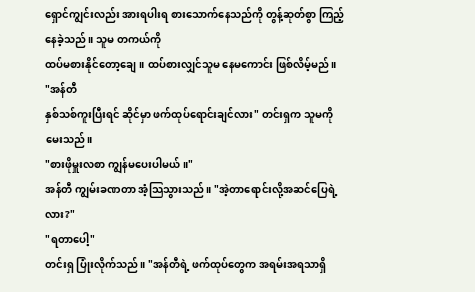ရှောင်ကျွင်းလည်း အားရပါးရ စားသောက်နေသည်ကို တွန့်ဆုတ်စွာ ကြည့်နေခဲ့သည်။ သူမ တကယ်ကို
ထပ်မစားနိုင်တော့ချေ။ ထပ်စားလျှင်သူမ နေမကောင်း ဖြစ်လိမ့်မည်။
"အန်တီ
နှစ်သစ်ကူးပြီးရင် ဆိုင်မှာ ဖက်ထုပ်ရောင်းချင်လား" တင်းရှက သူမကို မေးသည်။
"စားဖိုမှူးလစာ ကျွန်မပေးပါမယ်။"
အန်တီ ကျွမ်းခဏတာ အံ့သြသွားသည်။ "အဲ့တာရောင်းလို့အဆင်ပြေရဲ့လား?"
"ရတာပေါ့"
တင်းရှ ပြုံးလိုက်သည်။ "အန်တီရဲ့ ဖက်ထုပ်တွေက အရမ်းအရသာရှိ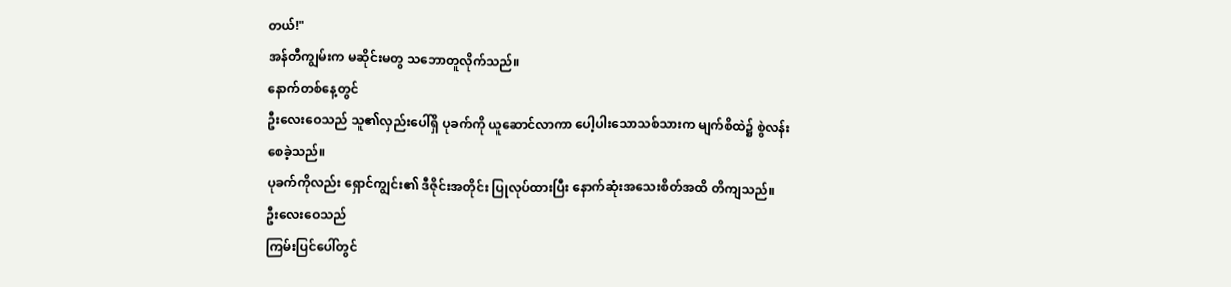တယ်!"
အန်တီကျွမ်းက မဆိုင်းမတွ သဘောတူလိုက်သည်။
နောက်တစ်နေ့တွင်
ဦးလေးဝေသည် သူ၏လှည်းပေါ်ရှိ ပုခက်ကို ယူဆောင်လာကာ ပေါ့ပါးသောသစ်သားက မျက်စိထဲ၌ စွဲလန်းစေခဲ့သည်။
ပုခက်ကိုလည်း ရှောင်ကျွင်း၏ ဒီဇိုင်းအတိုင်း ပြုလုပ်ထားပြီး နောက်ဆုံးအသေးစိတ်အထိ တိကျသည်။
ဦးလေးဝေသည်
ကြမ်းပြင်ပေါ်တွင်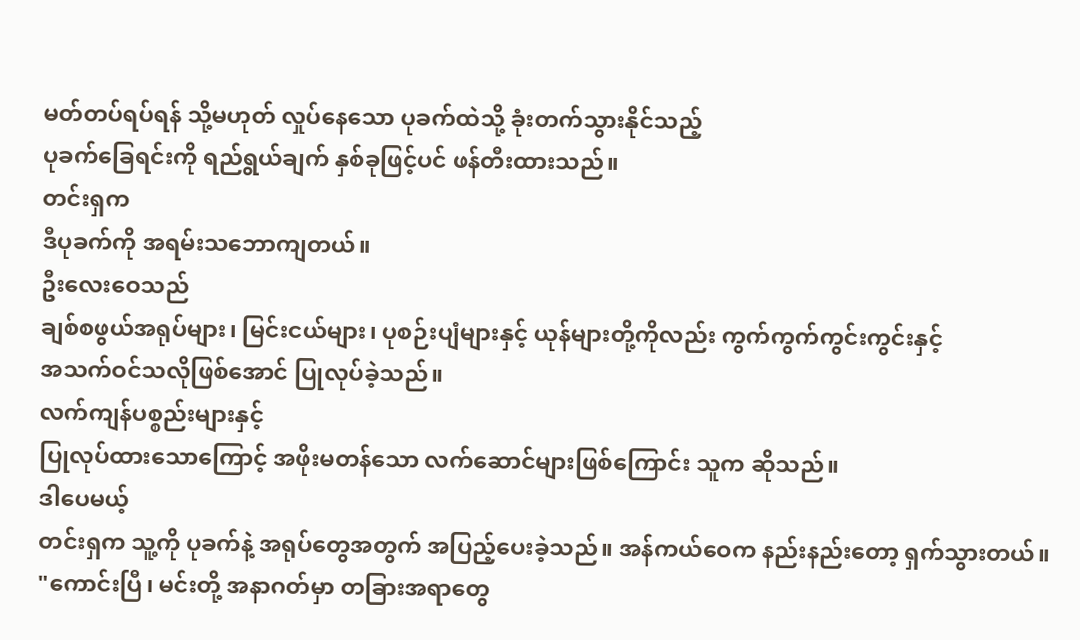မတ်တပ်ရပ်ရန် သို့မဟုတ် လှုပ်နေသော ပုခက်ထဲသို့ ခုံးတက်သွားနိုင်သည့်
ပုခက်ခြေရင်းကို ရည်ရွယ်ချက် နှစ်ခုဖြင့်ပင် ဖန်တီးထားသည်။
တင်းရှက
ဒီပုခက်ကို အရမ်းသဘောကျတယ်။
ဦးလေးဝေသည်
ချစ်စဖွယ်အရုပ်များ၊ မြင်းငယ်များ၊ ပုစဉ်းပျံများနှင့် ယုန်များတို့ကိုလည်း ကွက်ကွက်ကွင်းကွင်းနှင့်
အသက်ဝင်သလိုဖြစ်အောင် ပြုလုပ်ခဲ့သည်။
လက်ကျန်ပစ္စည်းများနှင့်
ပြုလုပ်ထားသောကြောင့် အဖိုးမတန်သော လက်ဆောင်များဖြစ်ကြောင်း သူက ဆိုသည်။
ဒါပေမယ့်
တင်းရှက သူ့ကို ပုခက်နဲ့ အရုပ်တွေအတွက် အပြည့်ပေးခဲ့သည်။ အန်ကယ်ဝေက နည်းနည်းတော့ ရှက်သွားတယ်။
"ကောင်းပြီ၊ မင်းတို့ အနာဂတ်မှာ တခြားအရာတွေ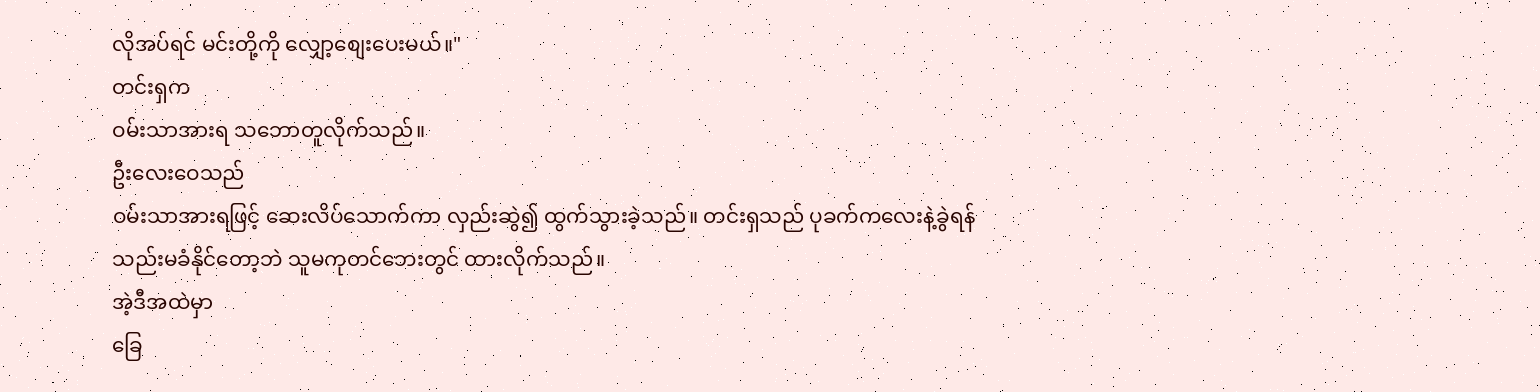လိုအပ်ရင် မင်းတို့ကို လျှော့စျေးပေးမယ်။"
တင်းရှက
ဝမ်းသာအားရ သဘောတူလိုက်သည်။
ဦးလေးဝေသည်
ဝမ်းသာအားရဖြင့် ဆေးလိပ်သောက်ကာ လှည်းဆွဲ၍ ထွက်သွားခဲ့သည်။ တင်းရှသည် ပုခက်ကလေးနဲ့ခွဲရန်
သည်းမခံနိုင်တော့ဘဲ သူမကုတင်ဘေးတွင် ထားလိုက်သည်။
အဲ့ဒီအထဲမှာ
ခြေ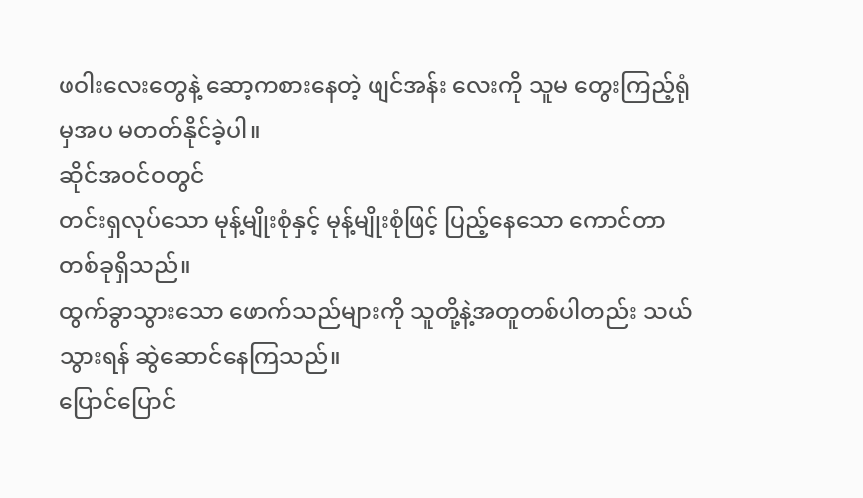ဖဝါးလေးတွေနဲ့ ဆော့ကစားနေတဲ့ ဖျင်အန်း လေးကို သူမ တွေးကြည့်ရုံမှအပ မတတ်နိုင်ခဲ့ပါ။
ဆိုင်အဝင်ဝတွင်
တင်းရှလုပ်သော မုန့်မျိုးစုံနှင့် မုန့်မျိုးစုံဖြင့် ပြည့်နေသော ကောင်တာတစ်ခုရှိသည်။
ထွက်ခွာသွားသော ဖောက်သည်များကို သူတို့နဲ့အတူတစ်ပါတည်း သယ်သွားရန် ဆွဲဆောင်နေကြသည်။
ပြောင်ပြောင်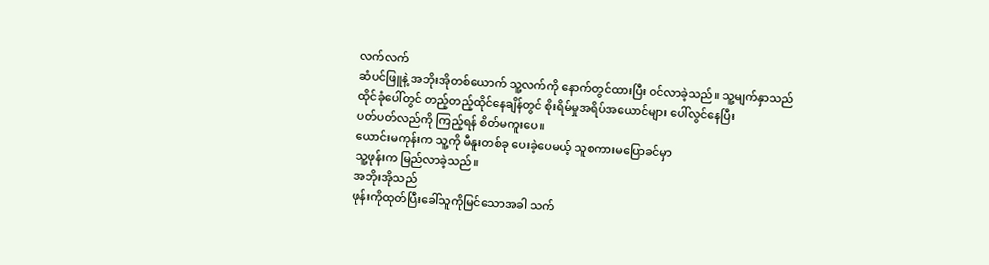လက်လက်
ဆံပင်ဖြူနဲ့ အဘိုးအိုတစ်ယောက် သူ့လက်ကို နောက်တွင်ထားပြီး ၀င်လာခဲ့သည်။ သူ့မျက်နှာသည်
ထိုင်ခုံပေါ်တွင် တည့်တည့်ထိုင်နေချိန်တွင် စိုးရိမ်မှုအရိပ်အယောင်များ ပေါ်လွင်နေပြီး
ပတ်ပတ်လည်ကို ကြည့်ရန် စိတ်မကူးပေ။
ယောင်းမကုန်းက သူ့ကို မီနူးတစ်ခု ပေးခဲ့ပေမယ့် သူစကားမပြောခင်မှာ
သူ့ဖုန်းက မြည်လာခဲ့သည်။
အဘိုးအိုသည်
ဖုန်းကိုထုတ်ပြီးခေါ်သူကိုမြင်သောအခါ သက်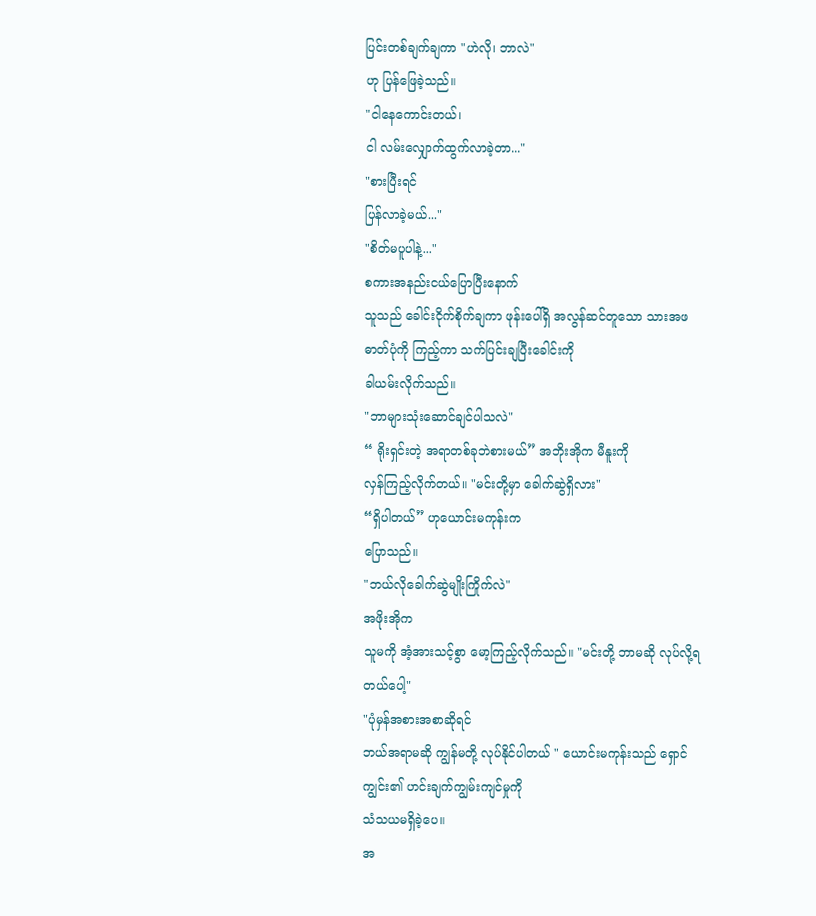ပြင်းတစ်ချက်ချကာ "ဟဲလို၊ ဘာလဲ"
ဟု ပြန်ဖြေခဲ့သည်။
"ငါနေကောင်းတယ်၊
ငါ လမ်းလျှောက်ထွက်လာခဲ့တာ..."
"စားပြီးရင်
ပြန်လာခဲ့မယ်..."
"စိတ်မပူပါနဲ့..."
စကားအနည်းငယ်ပြောပြီးနောက်
သူသည် ခေါင်းငိုက်စိုက်ချကာ ဖုန်းပေါ်ရှိ အလွန်ဆင်တူသော သားအဖဓာတ်ပုံကို ကြည့်ကာ သက်ပြင်းချပြီးခေါင်းကို
ခါယမ်းလိုက်သည်။
"ဘာများသုံးဆောင်ချင်ပါသလဲ"
“ ရိုးရှင်းတဲ့ အရာတစ်ခုဘဲစားမယ်” အဘိုးအိုက မီနူးကို
လှန်ကြည့်လိုက်တယ်။ "မင်းတို့မှာ ခေါက်ဆွဲရှိလား"
“ရှိပါတယ်” ဟုယောင်းမကုန်းက
ပြောသည်။
"ဘယ်လိုခေါက်ဆွဲမျိုးကြိုက်လဲ"
အဖိုးအိုက
သူမကို အံ့အားသင့်စွာ မော့ကြည့်လိုက်သည်။ "မင်းတို့ ဘာမဆို လုပ်လို့ရတယ်ပေါ့"
"ပုံမှန်အစားအစာဆိုရင်
ဘယ်အရာမဆို ကျွန်မတို့ လုပ်နိုင်ပါတယ် " ယောင်းမကုန်းသည် ရှောင်ကျွင်း၏ ဟင်းချက်ကျွမ်းကျင်မှုကို
သံသယမရှိခဲ့ပေ။
အ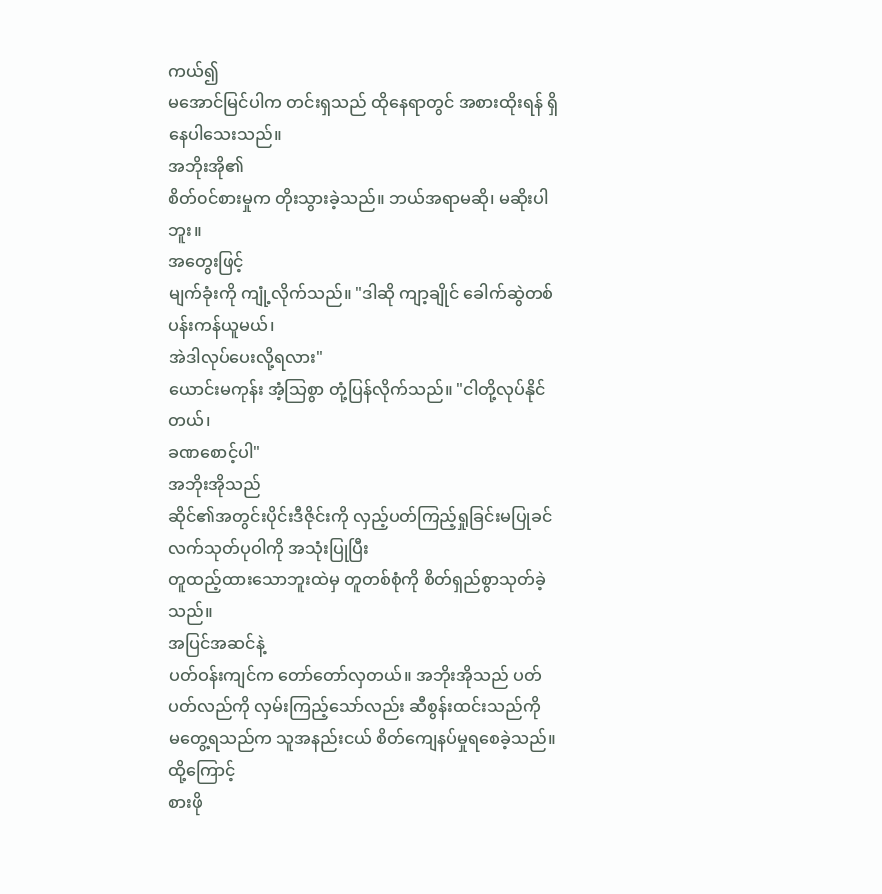ကယ်၍
မအောင်မြင်ပါက တင်းရှသည် ထိုနေရာတွင် အစားထိုးရန် ရှိနေပါသေးသည်။
အဘိုးအို၏
စိတ်၀င်စားမှုက တိုးသွားခဲ့သည်။ ဘယ်အရာမဆို၊ မဆိုးပါဘူး။
အတွေးဖြင့်
မျက်ခုံးကို ကျုံ့လိုက်သည်။ "ဒါဆို ကျာ့ချိုင် ခေါက်ဆွဲတစ်ပန်းကန်ယူမယ်၊
အဲဒါလုပ်ပေးလို့ရလား"
ယောင်းမကုန်း အံ့သြစွာ တုံ့ပြန်လိုက်သည်။ "ငါတို့လုပ်နိုင်တယ်၊
ခဏစောင့်ပါ"
အဘိုးအိုသည်
ဆိုင်၏အတွင်းပိုင်းဒီဇိုင်းကို လှည့်ပတ်ကြည့်ရှုခြင်းမပြုခင် လက်သုတ်ပုဝါကို အသုံးပြုပြီး
တူထည့်ထားသောဘူးထဲမှ တူတစ်စုံကို စိတ်ရှည်စွာသုတ်ခဲ့သည်။
အပြင်အဆင်နဲ့
ပတ်ဝန်းကျင်က တော်တော်လှတယ်။ အဘိုးအိုသည် ပတ်ပတ်လည်ကို လှမ်းကြည့်သော်လည်း ဆီစွန်းထင်းသည်ကို
မတွေ့ရသည်က သူအနည်းငယ် စိတ်ကျေနပ်မှုရစေခဲ့သည်။
ထို့ကြောင့်
စားဖို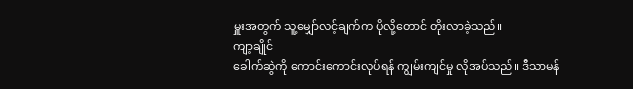မှူးအတွက် သူ့မျှော်လင့်ချက်က ပိုလို့တောင် တိုးလာခဲ့သည်။
ကျာ့ချိုင်
ခေါက်ဆွဲကို ကောင်းကောင်းလုပ်ရန် ကျွမ်းကျင်မှု လိုအပ်သည်။ ဒီသာမန်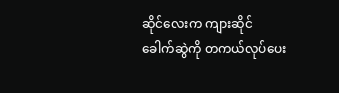ဆိုင်လေးက ကျားဆိုင်
ခေါက်ဆွဲကို တကယ်လုပ်ပေး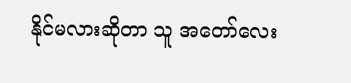နိုင်မလားဆိုတာ သူ အတော်လေး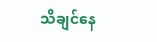သိချင်နေ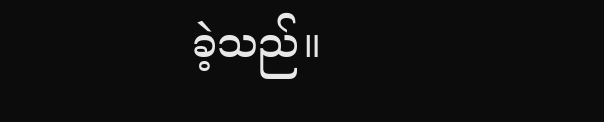ခဲ့သည်။